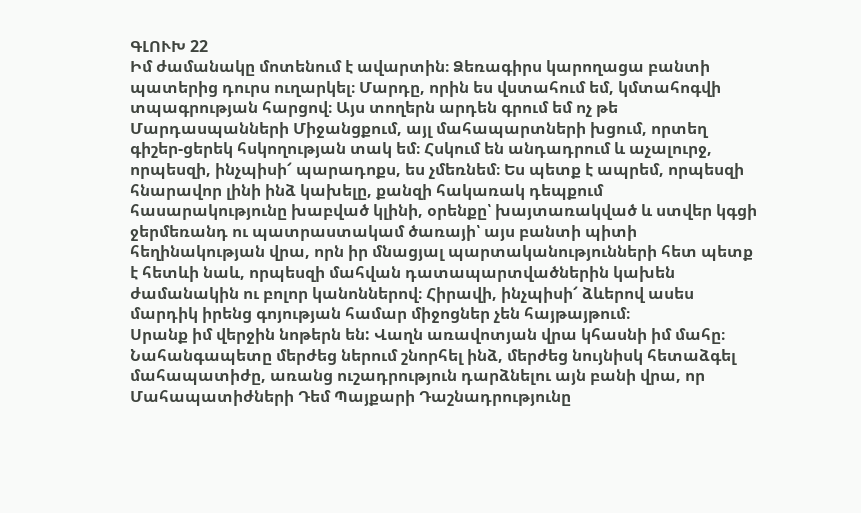ԳԼՈՒԽ 22
Իմ ժամանակը մոտենում է ավարտին։ Ձեռագիրս կարողացա բանտի պատերից դուրս ուղարկել։ Մարդը, որին ես վստահում եմ, կմտահոգվի տպագրության հարցով։ Այս տողերն արդեն գրում եմ ոչ թե Մարդասպանների Միջանցքում, այլ մահապարտների խցում, որտեղ գիշեր-ցերեկ հսկողության տակ եմ։ Հսկում են անդադրում և աչալուրջ, որպեսզի, ինչպիսի՜ պարադոքս, ես չմեռնեմ։ Ես պետք է ապրեմ, որպեսզի հնարավոր լինի ինձ կախելը, քանզի հակառակ դեպքում հասարակությունը խաբված կլինի, օրենքը՝ խայտառակված և ստվեր կգցի ջերմեռանդ ու պատրաստակամ ծառայի՝ այս բանտի պիտի հեղինակության վրա, որն իր մնացյալ պարտականությունների հետ պետք է հետևի նաև, որպեսզի մահվան դատապարտվածներին կախեն ժամանակին ու բոլոր կանոններով։ Հիրավի, ինչպիսի՜ ձևերով ասես մարդիկ իրենց գոյության համար միջոցներ չեն հայթայթում։
Սրանք իմ վերջին նոթերն են: Վաղն առավոտյան վրա կհասնի իմ մահը։ Նահանգապետը մերժեց ներում շնորհել ինձ, մերժեց նույնիսկ հետաձգել մահապատիժը, առանց ուշադրություն դարձնելու այն բանի վրա, որ Մահապատիժների Դեմ Պայքարի Դաշնադրությունը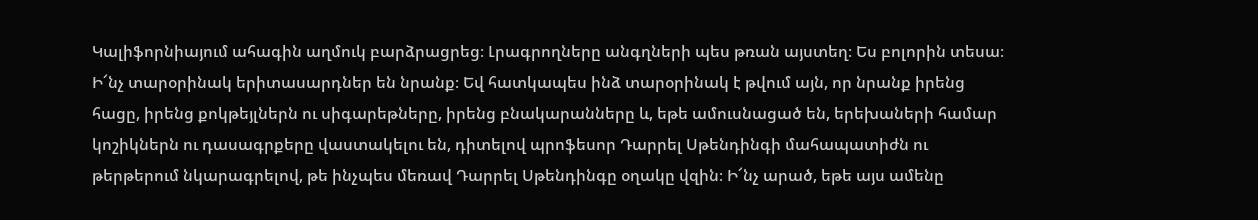Կալիֆորնիայում ահագին աղմուկ բարձրացրեց։ Լրագրողները անգղների պես թռան այստեղ։ Ես բոլորին տեսա։ Ի՜նչ տարօրինակ երիտասարդներ են նրանք։ Եվ հատկապես ինձ տարօրինակ է թվում այն, որ նրանք իրենց հացը, իրենց քոկթեյլներն ու սիգարեթները, իրենց բնակարանները և, եթե ամուսնացած են, երեխաների համար կոշիկներն ու դասագրքերը վաստակելու են, դիտելով պրոֆեսոր Դարրել Սթենդինգի մահապատիժն ու թերթերում նկարագրելով, թե ինչպես մեռավ Դարրել Սթենդինգը օղակը վզին։ Ի՜նչ արած, եթե այս ամենը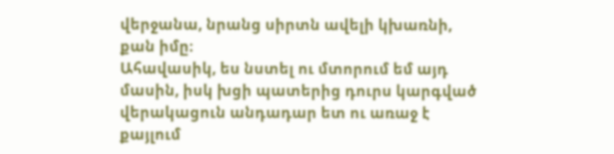վերջանա, նրանց սիրտն ավելի կխառնի, քան իմը։
Ահավասիկ, ես նստել ու մտորում եմ այդ մասին, իսկ խցի պատերից դուրս կարգված վերակացուն անդադար ետ ու առաջ է քայլում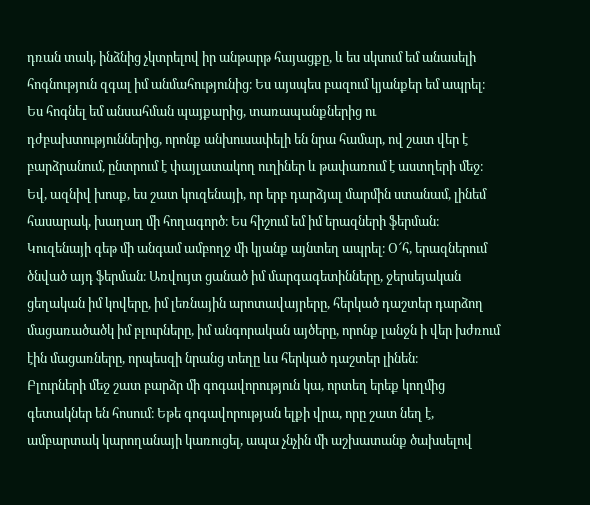դռան տակ, ինձնից չկտրելով իր անթարթ հայացքը, և ես սկսում եմ անասելի հոգնություն զգալ իմ անմահությունից։ Ես այսպես բազում կյանքեր եմ ապրել։ Ես հոգնել եմ անսահման պայքարից, տառապանքներից ու դժբախտություններից, որոնք անխուսափելի են նրա համար, ով շատ վեր է բարձրանում, ընտրում է փայլատակող ուղիներ և թափառում է աստղերի մեջ։
Եվ, ազնիվ խոսք, ես շատ կուզենայի, որ երբ դարձյալ մարմին ստանամ, լինեմ հասարակ, խաղաղ մի հողագործ։ Ես հիշում եմ իմ երազների ֆերման։ Կուզենայի գեթ մի անգամ ամբողջ մի կյանք այնտեղ ապրել։ Օ՜հ, երազներում ծնված այդ ֆերման։ Առվույտ ցանած իմ մարգագետինները, ջերսեյական ցեղական իմ կովերը, իմ լեռնային արոտավայրերը, հերկած դաշտեր դարձող մացառածածկ իմ բլուրները, իմ անգորական այծերը, որոնք լանջն ի վեր խժռում էին մացառները, որպեսզի նրանց տեղը ևս հերկած դաշտեր լինեն։
Բլուրների մեջ շատ բարձր մի գոգավորություն կա, որտեղ երեք կողմից գետակներ են հոսում։ Եթե գոգավորության ելքի վրա, որը շատ նեղ է, ամբարտակ կարողանայի կառուցել, ապա չնչին մի աշխատանք ծախսելով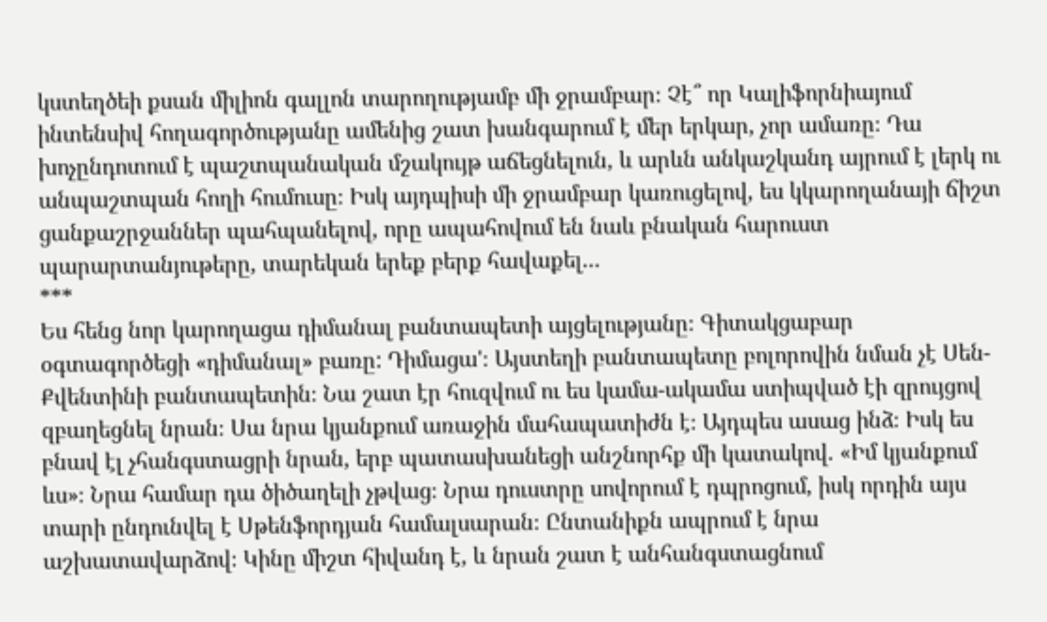կստեղծեի քսան միլիոն գալլոն տարողությամբ մի ջրամբար։ Չէ՞ որ Կալիֆորնիայում ինտենսիվ հողագործությանը ամենից շատ խանգարում է մեր երկար, չոր ամառը։ Դա խոչընդոտում է պաշտպանական մշակույթ աճեցնելուն, և արևն անկաշկանդ այրում է լերկ ու անպաշտպան հողի հումուսը։ Իսկ այդպիսի մի ջրամբար կառուցելով, ես կկարողանայի ճիշտ ցանքաշրջաններ պահպանելով, որը ապահովում են նաև բնական հարուստ պարարտանյութերը, տարեկան երեք բերք հավաքել...
***
Ես հենց նոր կարողացա դիմանալ բանտապետի այցելությանը։ Գիտակցաբար օգտագործեցի «դիմանալ» բառը: Դիմացա'։ Այստեղի բանտապետը բոլորովին նման չէ Սեն-Քվենտինի բանտապետին։ Նա շատ էր հուզվում ու ես կամա-ակամա ստիպված էի զրույցով զբաղեցնել նրան։ Սա նրա կյանքում առաջին մահապատիժն է։ Այդպես ասաց ինձ։ Իսկ ես բնավ էլ չհանգստացրի նրան, երբ պատասխանեցի անշնորհք մի կատակով. «Իմ կյանքում ևս»։ Նրա համար դա ծիծաղելի չթվաց։ Նրա դուստրը սովորում է դպրոցում, իսկ որդին այս տարի ընդունվել է Սթենֆորդյան համալսարան։ Ընտանիքն ապրում է նրա աշխատավարձով։ Կինը միշտ հիվանդ է, և նրան շատ է անհանգստացնում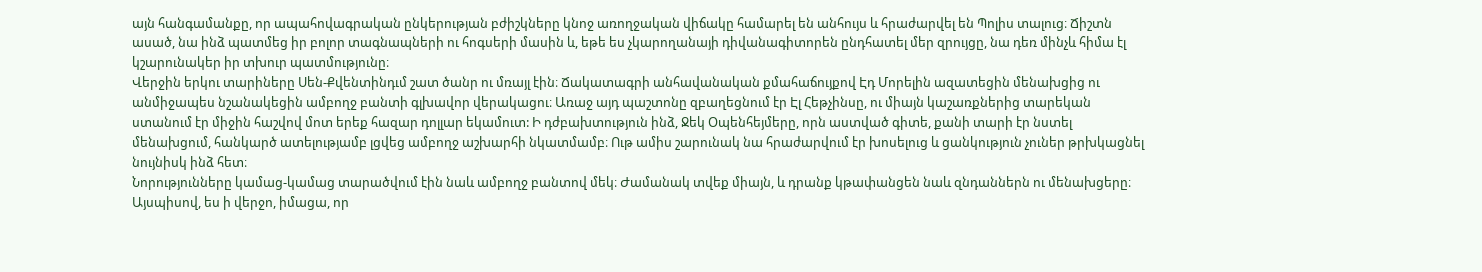այն հանգամանքը, որ ապահովագրական ընկերության բժիշկները կնոջ առողջական վիճակը համարել են անհույս և հրաժարվել են Պոլիս տալուց։ Ճիշտն ասած, նա ինձ պատմեց իր բոլոր տագնապների ու հոգսերի մասին և, եթե ես չկարողանայի դիվանագիտորեն ընդհատել մեր զրույցը, նա դեռ մինչև հիմա էլ կշարունակեր իր տխուր պատմությունը։
Վերջին երկու տարիները Սեն-Քվենտինդւմ շատ ծանր ու մռայլ էին։ Ճակատագրի անհավանական քմահաճույքով Էդ Մորելին ազատեցին մենախցից ու անմիջապես նշանակեցին ամբողջ բանտի գլխավոր վերակացու։ Առաջ այդ պաշտոնը զբաղեցնում էր Էլ Հեթչինսը, ու միայն կաշառքներից տարեկան ստանում էր միջին հաշվով մոտ երեք հազար դոլլար եկամուտ: Ի դժբախտություն ինձ, Ջեկ Օպենհեյմերը, որն աստված գիտե, քանի տարի էր նստել մենախցում, հանկարծ ատելությամբ լցվեց ամբողջ աշխարհի նկատմամբ։ Ութ ամիս շարունակ նա հրաժարվում էր խոսելուց և ցանկություն չուներ թրխկացնել նույնիսկ ինձ հետ։
Նորությունները կամաց-կամաց տարածվում էին նաև ամբողջ բանտով մեկ։ Ժամանակ տվեք միայն, և դրանք կթափանցեն նաև զնդաններն ու մենախցերը։ Այսպիսով, ես ի վերջո, իմացա, որ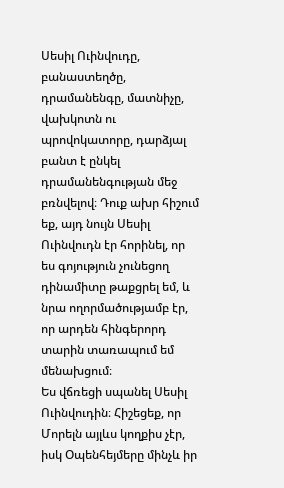Սեսիլ Ուինվուդը, բանաստեղծը, դրամանենգը, մատնիչը, վախկոտն ու պրովոկատորը, դարձյալ բանտ է ընկել դրամանենգության մեջ բռնվելով։ Դուք ախր հիշում եք, այդ նույն Սեսիլ Ուինվուդն էր հորինել, որ ես գոյություն չունեցող դինամիտը թաքցրել եմ, և նրա ողորմածությամբ էր, որ արդեն հինգերորդ տարին տառապում եմ մենախցում։
Ես վճռեցի սպանել Սեսիլ Ուինվուդին։ Հիշեցեք, որ Մորելն այլևս կողքիս չէր, իսկ Օպենհեյմերը մինչև իր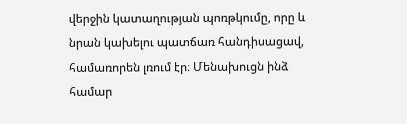վերջին կատաղության պոռթկումը, որը և նրան կախելու պատճառ հանդիսացավ, համառորեն լռում էր։ Մենախուցն ինձ համար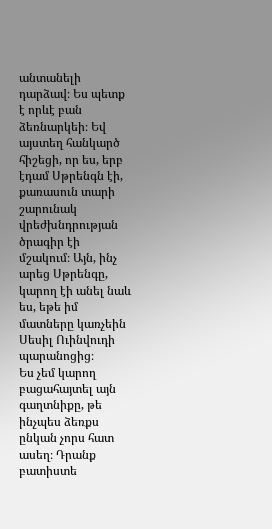անտանելի դարձավ։ Ես պետք է որևէ բան ձեռնարկեի։ Եվ այստեղ հանկարծ հիշեցի, որ ես, երբ էդամ Սթրենգն էի, քառասուն տարի շարունակ վրեժխնդրության ծրագիր էի մշակում։ Այն, ինչ արեց Սթրենգը, կարող էի անել նաև ես, եթե իմ մատները կառչեին Սեսիլ Ուինվուդի պարանոցից։
Ես չեմ կարող բացահայտել այն գաղտնիքը, թե ինչպես ձեռքս ընկան չորս հատ ասեղ։ Դրանք բատիստե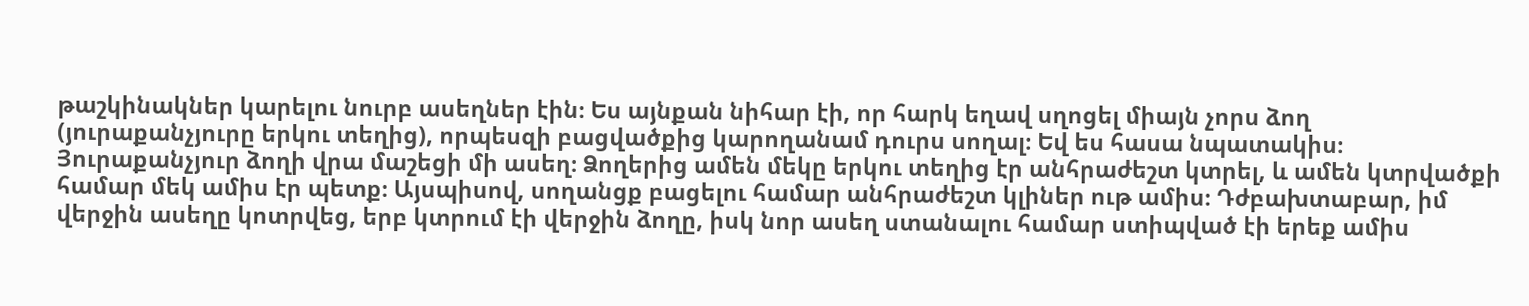թաշկինակներ կարելու նուրբ ասեղներ էին։ Ես այնքան նիհար էի, որ հարկ եղավ սղոցել միայն չորս ձող (յուրաքանչյուրը երկու տեղից), որպեսզի բացվածքից կարողանամ դուրս սողալ։ Եվ ես հասա նպատակիս։ Յուրաքանչյուր ձողի վրա մաշեցի մի ասեղ։ Ձողերից ամեն մեկը երկու տեղից էր անհրաժեշտ կտրել, և ամեն կտրվածքի համար մեկ ամիս էր պետք։ Այսպիսով, սողանցք բացելու համար անհրաժեշտ կլիներ ութ ամիս։ Դժբախտաբար, իմ վերջին ասեղը կոտրվեց, երբ կտրում էի վերջին ձողը, իսկ նոր ասեղ ստանալու համար ստիպված էի երեք ամիս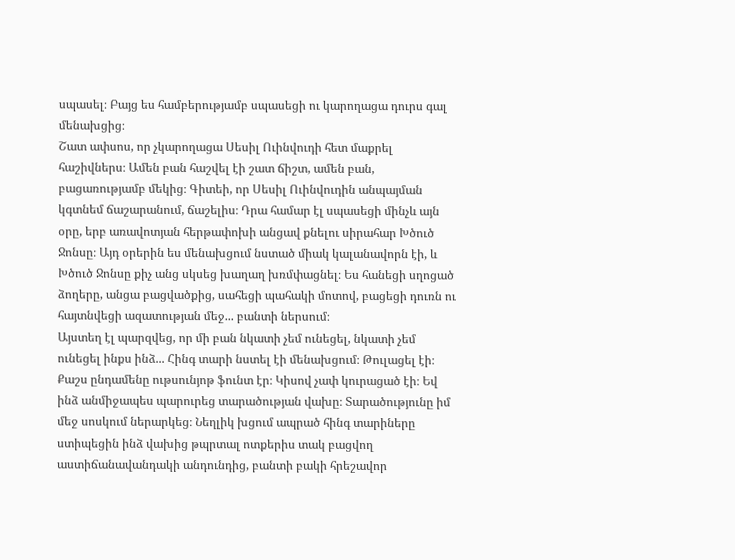սպասել։ Բայց ես համբերությամբ սպասեցի ու կարողացա դուրս գալ մենախցից։
Շատ ափսոս, որ չկարողացա Սեսիլ Ուինվուդի հետ մաքրել հաշիվներս։ Ամեն բան հաշվել էի շատ ճիշտ, ամեն բան, բացառությամբ մեկից։ Գիտեի, որ Սեսիլ Ուինվուդին անպայման կգտնեմ ճաշարանում, ճաշելիս։ Դրա համար էլ սպասեցի մինչև այն օրը, երբ առավոտյան հերթափոխի անցավ քնելու սիրահար Խծուծ Ջոնսը։ Այդ օրերին ես մենախցում նստած միակ կալանավորն էի, և Խծուծ Ջոնսը քիչ անց սկսեց խաղաղ խռմփացնել։ Ես հանեցի սղոցած ձողերը, անցա բացվածքից, սահեցի պահակի մոտով, բացեցի դուռն ու հայտնվեցի ազատության մեջ... բանտի ներսում։
Այստեղ էլ պարզվեց, որ մի բան նկատի չեմ ունեցել, նկատի չեմ ունեցել ինքս ինձ... Հինգ տարի նստել էի մենախցում։ Թուլացել էի։ Քաշս ընդամենը ութսունյոթ ֆունտ էր։ Կիսով չափ կուրացած էի։ Եվ ինձ անմիջապես պարուրեց տարածության վախը։ Տարածությունը իմ մեջ սոսկում ներարկեց։ Նեղլիկ խցում ապրած հինգ տարիները ստիպեցին ինձ վախից թպրտալ ոտքերիս տակ բացվող աստիճանավանդակի անդունդից, բանտի բակի հրեշավոր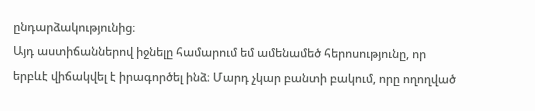ընդարձակությունից։
Այդ աստիճաններով իջնելը համարում եմ ամենամեծ հերոսությունը, որ երբևէ վիճակվել է իրագործել ինձ։ Մարդ չկար բանտի բակում, որը ողողված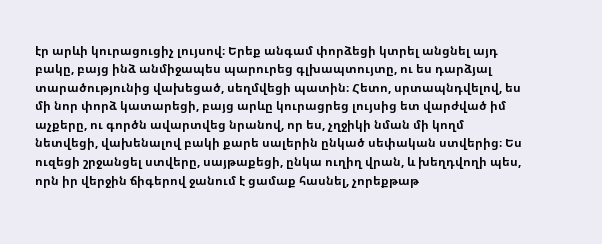էր արևի կուրացուցիչ լույսով։ Երեք անգամ փորձեցի կտրել անցնել այդ բակը, բայց ինձ անմիջապես պարուրեց գլխապտույտը, ու ես դարձյալ տարածությունից վախեցած, սեղմվեցի պատին։ Հետո, սրտապնդվելով, ես մի նոր փորձ կատարեցի, բայց արևը կուրացրեց լույսից ետ վարժված իմ աչքերը, ու գործն ավարտվեց նրանով, որ ես, չղջիկի նման մի կողմ նետվեցի, վախենալով բակի քարե սալերին ընկած սեփական ստվերից։ Ես ուզեցի շրջանցել ստվերը, սայթաքեցի, ընկա ուղիղ վրան, և խեղդվողի պես, որն իր վերջին ճիգերով ջանում է ցամաք հասնել, չորեքթաթ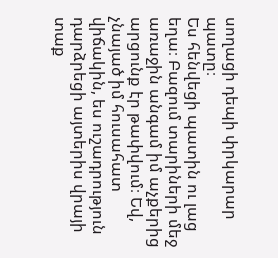սողացի դեպի փրկարար պատը։
Ես հենվեցի պատին ու լաց եղա։ Բազում տարիների մեջ առաջին անգամ իմ աչքերից արցունք էր թափվում։ Եվ, չնայած իմ հուսահատ վիճակին, ես ուշադրություն դարձրեցի այտերիս վրայի տաք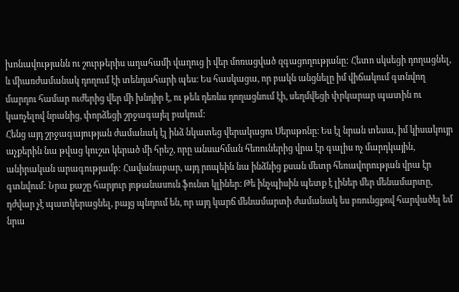խոնավությանն ու շուրթերիս աղահամի վաղուց ի վեր մոռացված զգացողությանը: Հետո սկսեցի դողացնել, և միառժամանակ դողում էի տենդահարի պես։ Ես հասկացա, որ բակն անցնելը իմ վիճակում գտնվող մարդու համար ուժերից վեր մի խնդիր է, ու թեև դեռևս դողացնում էի, սեղմվեցի փրկարար պատին ու կառչելով նրանից, փորձեցի շրջագայել բակում:
Հենց այդ շրջագայության ժամանակ էլ ինձ նկատեց վերակացու Սերսթոնը։ Ես էլ նրան տեսա, իմ կիսակույր աչքերին նա թվաց կուշտ կերած մի հրեշ, որը անսահման հեռուներից վրա էր գալիս ոչ մարդկային, անիրական արագությամբ: Հավանաբար, այդ րոպեին նա ինձնից քսան մետր հեռավորության վրա էր գտնվում: Նրա քաշը հարյուր յոթանասուն ֆունտ կլիներ։ Թե ինչպիսին պետք է լիներ մեր մենամարտը, դժվար չէ պատկերացնել, բայց պնդում են, որ այդ կարճ մենամարտի ժամանակ ես բռունցքով հարվածել եմ նրա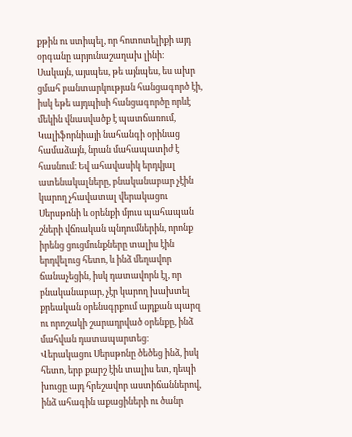քթին ու ստիպել, որ հոտոտելիքի այդ օրգանը արյունաշաղախ լինի։
Սակայն, այսպես, թե այնպես, ես ախր ցմահ բանտարկության հանցագործ էի, իսկ եթե այդպիսի հանցագործը որևէ մեկին վնասվածք է պատճառում, Կալիֆորնիայի նահանգի օրինաց համաձայն, նրան մահապատիժ է հասնում։ Եվ ահավասիկ երդվյալ ատենակալները, բնականաբար չէին կարող չհավատալ վերակացու Սերսթոնի և օրենքի մյուս պահապան շների վճռական պնդումներին, որոնք իրենց ցուցմունքները տալիս էին երդվելուց հետո, և ինձ մեղավոր ճանաչեցին, իսկ դատավորն էլ, որ բնականաբար, չէր կարող խախտել քրեական օրենսգրքում այդքան պարզ ու որոշակի շարադրված օրենքը, ինձ մահվան դատապարտեց։
Վերակացու Սերսթոնը ծեծեց ինձ, իսկ հետո, երբ քարշ էին տալիս ետ, դեպի խուցը այդ հրեշավոր աստիճաններով, ինձ ահագին աքացիների ու ծանր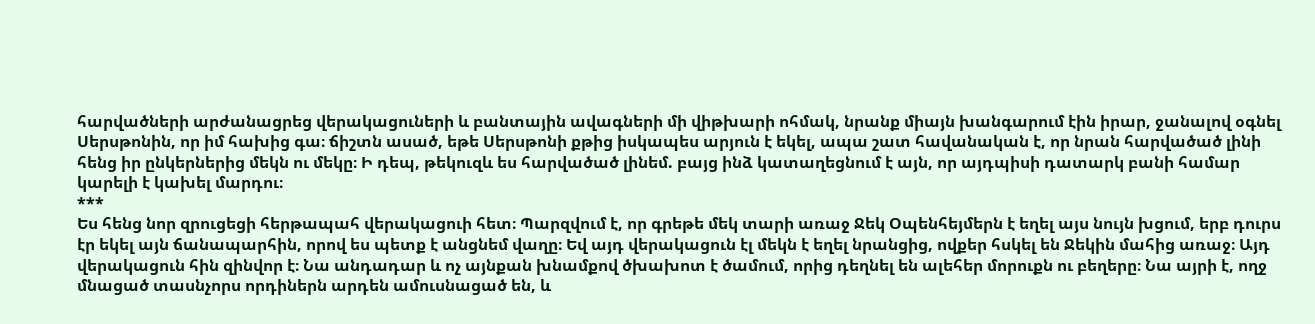հարվածների արժանացրեց վերակացուների և բանտային ավագների մի վիթխարի ոհմակ, նրանք միայն խանգարում էին իրար, ջանալով օգնել Սերսթոնին, որ իմ հախից գա։ ճիշտն ասած, եթե Սերսթոնի քթից իսկապես արյուն է եկել, ապա շատ հավանական է, որ նրան հարվածած լինի հենց իր ընկերներից մեկն ու մեկը։ Ի դեպ, թեկուզև ես հարվածած լինեմ. բայց ինձ կատաղեցնում է այն, որ այդպիսի դատարկ բանի համար կարելի է կախել մարդու։
***
Ես հենց նոր զրուցեցի հերթապահ վերակացուի հետ։ Պարզվում է, որ գրեթե մեկ տարի առաջ Ջեկ Օպենհեյմերն է եղել այս նույն խցում, երբ դուրս էր եկել այն ճանապարհին, որով ես պետք է անցնեմ վաղը։ Եվ այդ վերակացուն էլ մեկն է եղել նրանցից, ովքեր հսկել են Ջեկին մահից առաջ։ Այդ վերակացուն հին զինվոր է։ Նա անդադար և ոչ այնքան խնամքով ծխախոտ է ծամում, որից դեղնել են ալեհեր մորուքն ու բեղերը։ Նա այրի է, ողջ մնացած տասնչորս որդիներն արդեն ամուսնացած են, և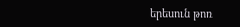երեսուն թոռ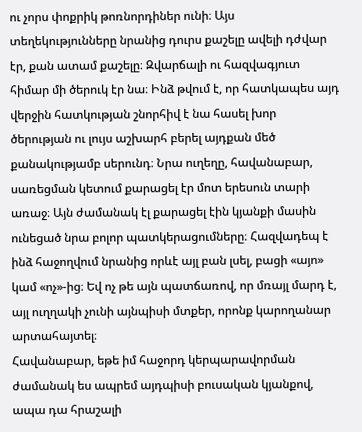ու չորս փոքրիկ թոռնորդիներ ունի։ Այս տեղեկությունները նրանից դուրս քաշելը ավելի դժվար էր, քան ատամ քաշելը։ Զվարճալի ու հազվագյուտ հիմար մի ծերուկ էր նա։ Ինձ թվում է, որ հատկապես այդ վերջին հատկության շնորհիվ է նա հասել խոր ծերության ու լույս աշխարհ բերել այդքան մեծ քանակությամբ սերունդ։ Նրա ուղեղը, հավանաբար, սառեցման կետում քարացել էր մոտ երեսուն տարի առաջ։ Այն ժամանակ էլ քարացել էին կյանքի մասին ունեցած նրա բոլոր պատկերացումները։ Հազվադեպ է ինձ հաջողվում նրանից որևէ այլ բան լսել, բացի «այո» կամ «ոչ»-ից։ Եվ ոչ թե այն պատճառով, որ մռայլ մարդ է, այլ ուղղակի չունի այնպիսի մտքեր, որոնք կարողանար արտահայտել։
Հավանաբար, եթե իմ հաջորդ կերպարավորման ժամանակ ես ապրեմ այդպիսի բուսական կյանքով, ապա դա հրաշալի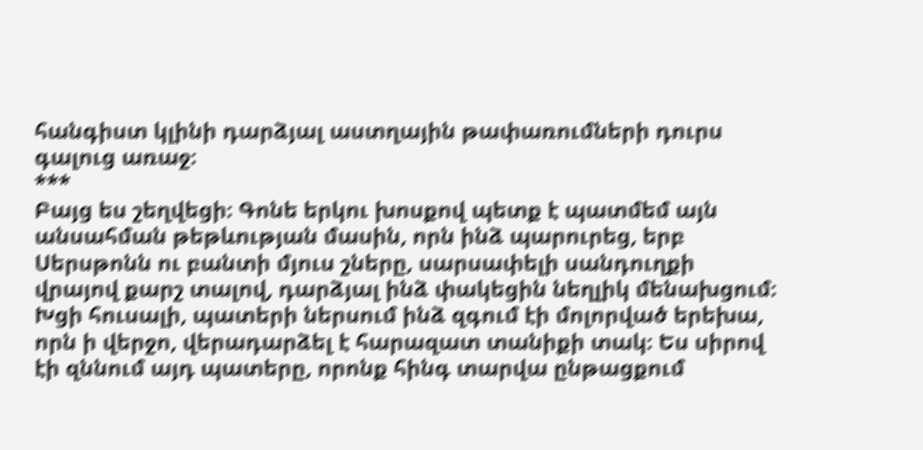հանգիստ կլինի դարձյալ աստղային թափառումների դուրս գալուց առաջ։
***
Բայց ես շեղվեցի։ Գոնե երկու խոսքով պետք է պատմեմ այն անսահման թեթևության մասին, որն ինձ պարուրեց, երբ Սերսթոնն ու բանտի մյուս շները, սարսափելի սանդուղքի վրայով քարշ տալով, դարձյալ ինձ փակեցին նեղլիկ մենախցում։ Խցի հուսալի, պատերի ներսում ինձ զգում էի մոլորված երեխա, որն ի վերջո, վերադարձել է հարազատ տանիքի տակ։ Ես սիրով էի զննում այդ պատերը, որոնք հինգ տարվա ընթացքում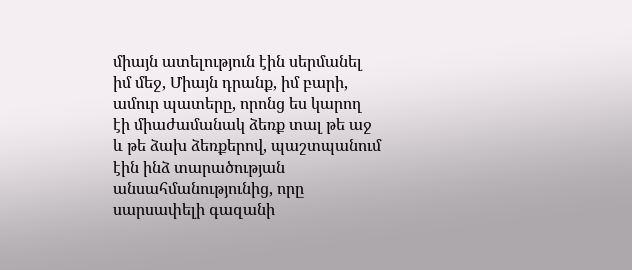միայն ատելություն էին սերմանել իմ մեջ, Միայն դրանք, իմ բարի, ամուր պատերը, որոնց ես կարող էի միաժամանակ ձեռք տալ թե աջ և թե ձախ ձեռքերով, պաշտպանում էին ինձ տարածության անսահմանությունից, որը սարսափելի գազանի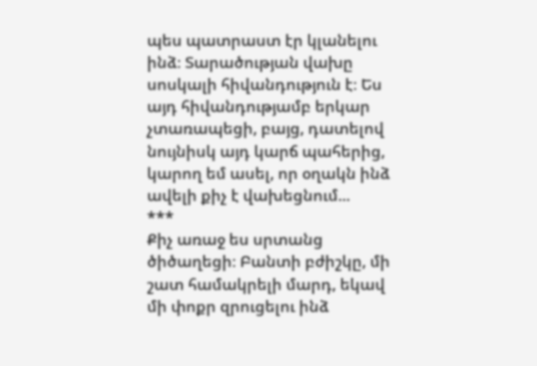պես պատրաստ էր կլանելու ինձ։ Տարածության վախը սոսկալի հիվանդություն է։ Ես այդ հիվանդությամբ երկար չտառապեցի, բայց, դատելով նույնիսկ այդ կարճ պահերից, կարող եմ ասել, որ օղակն ինձ ավելի քիչ է վախեցնում...
***
Քիչ առաջ ես սրտանց ծիծաղեցի։ Բանտի բժիշկը, մի շատ համակրելի մարդ, եկավ մի փոքր զրուցելու ինձ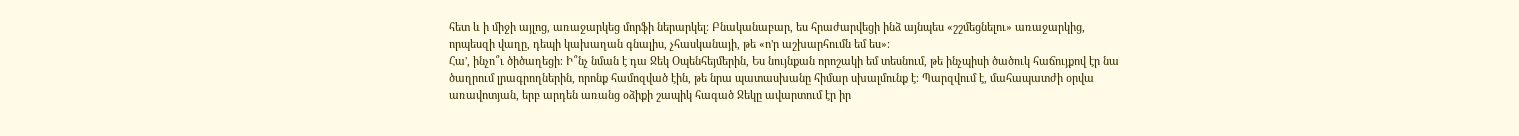հետ և ի միջի այլոց, առաջարկեց մորֆի ներարկել։ Բնականաբար, ես հրաժարվեցի ինձ այնպես «շշմեցնելու» առաջարկից, որպեսզի վաղը, դեպի կախաղան գնալիս, չհասկանայի, թե «ո'ր աշխարհումն եմ ես»։
Հա', ինչո՞ւ ծիծաղեցի։ Ի՞նչ նման է դա Ջեկ Օպենհեյմերին, Ես նույնքան որոշակի եմ տեսնում, թե ինչպիսի ծածուկ հաճույքով էր նա ծաղրում լրագրողներին, որոնք համոզված էին, թե նրա պատասխանը հիմար սխալմունք է։ Պարզվում է, մահապատժի օրվա առավոտյան, երբ արդեն առանց օձիքի շապիկ հագած Ջեկը ավարտում էր իր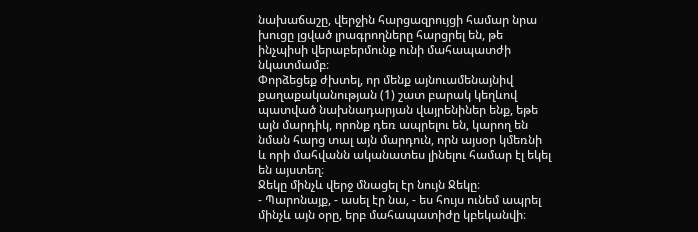նախաճաշը, վերջին հարցազրույցի համար նրա խուցը լցված լրագրողները հարցրել են, թե ինչպիսի վերաբերմունք ունի մահապատժի նկատմամբ։
Փորձեցեք ժխտել, որ մենք այնուամենայնիվ քաղաքականության (1) շատ բարակ կեղևով պատված նախնադարյան վայրենիներ ենք, եթե այն մարդիկ, որոնք դեռ ապրելու են, կարող են նման հարց տալ այն մարդուն, որն այսօր կմեռնի և որի մահվանն ականատես լինելու համար էլ եկել են այստեղ։
Ջեկը մինչև վերջ մնացել էր նույն Ջեկը։
- Պարոնայք, - ասել էր նա, - ես հույս ունեմ ապրել մինչև այն օրը, երբ մահապատիժը կբեկանվի։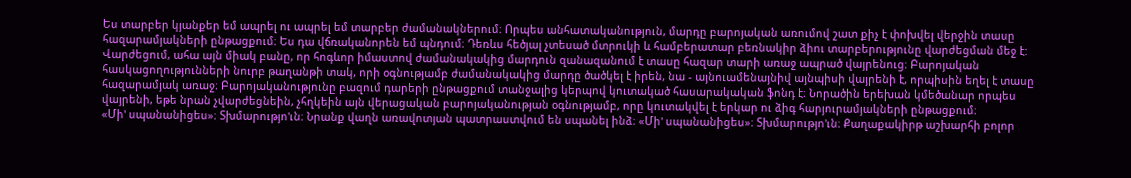Ես տարբեր կյանքեր եմ ապրել ու ապրել եմ տարբեր ժամանակներում։ Որպես անհատականություն, մարդը բարոյական առումով շատ քիչ է փոխվել վերջին տասը հազարամյակների ընթացքում։ Ես դա վճռականորեն եմ պնդում։ Դեռևս հեծյալ չտեսած մտրուկի և համբերատար բեռնակիր ձիու տարբերությունը վարժեցման մեջ է: Վարժեցում, ահա այն միակ բանը, որ հոգևոր իմաստով ժամանակակից մարդուն զանազանում է տասը հազար տարի առաջ ապրած վայրենուց։ Բարոյական հասկացողությունների նուրբ թաղանթի տակ, որի օգնությամբ ժամանակակից մարդը ծածկել է իրեն, նա - այնուամենայնիվ այնպիսի վայրենի է, որպիսին եղել է տասը հազարամյակ առաջ։ Բարոյականությունը բազում դարերի ընթացքում տանջալից կերպով կուտակած հասարակական ֆոնդ է։ Նորածին երեխան կմեծանար որպես վայրենի, եթե նրան չվարժեցնեին, չհղկեին այն վերացական բարոյականության օգնությամբ, որը կուտակվել է երկար ու ձիգ հարյուրամյակների ընթացքում։
«Մի' սպանանիցես»։ Տխմարությո'ւն։ Նրանք վաղն առավոտյան պատրաստվում են սպանել ինձ։ «Մի' սպանանիցես»։ Տխմարությո'ւն։ Քաղաքակիրթ աշխարհի բոլոր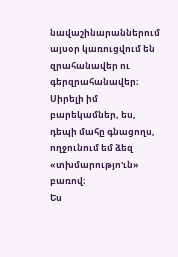նավաշինարաններում այսօր կառուցվում են զրահանավեր ու գերզրահանավեր։ Սիրելի իմ բարեկամներ, ես, դեպի մահը գնացողս, ողջունում եմ ձեզ «տխմարությո'ւն» բառով։
Ես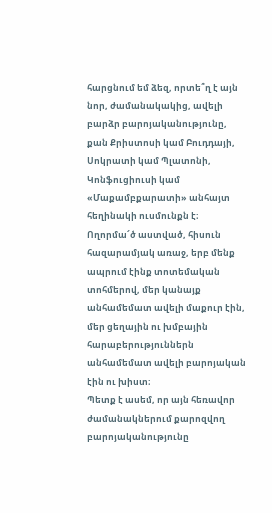հարցնում եմ ձեզ, որտե՞ղ է այն նոր, ժամանակակից, ավելի բարձր բարոյականությունը, քան Քրիստոսի կամ Բուդդայի, Սոկրատի կամ Պլատոնի, Կոնֆուցիուսի կամ «Մաքամբքարատի» անհայտ հեղինակի ուսմունքն է։ Ողորմա՜ծ աստված, հիսուն հազարամյակ առաջ, երբ մենք ապրում էինք տոտեմական տոհմերով, մեր կանայք անհամեմատ ավելի մաքուր էին, մեր ցեղային ու խմբային հարաբերություններն անհամեմատ ավելի բարոյական էին ու խիստ։
Պետք է ասեմ, որ այն հեռավոր ժամանակներում քարոզվող բարոյականությունը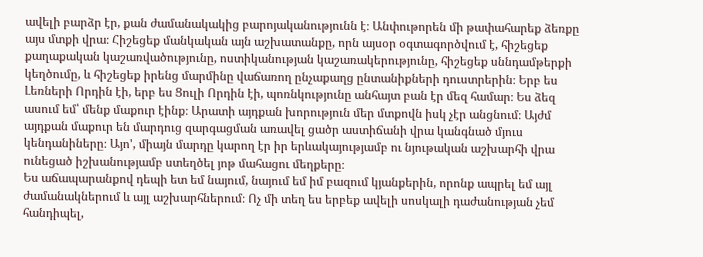ավելի բարձր էր, քան ժամանակակից բարոյականությունն է։ Անփութորեն մի թափահարեք ձեռքը այս մտքի վրա։ Հիշեցեք մանկական այն աշխատանքը, որն այսօր օգտագործվում է, հիշեցեք քաղաքական կաշառվածությունը, ոստիկանության կաշառակերությունը, հիշեցեք սննդամթերքի կեղծումը, և հիշեցեք իրենց մարմինը վաճառող ընչաքաղց ընտանիքների դուստրերին։ Երբ ես Լեռների Որդին էի, երբ ես Ցուլի Որդին էի, պոռնկությունը անհայտ բան էր մեզ համար։ Ես ձեզ ասում եմ՝ մենք մաքուր էինք։ Արատի այդքան խորություն մեր մտքովն իսկ չէր անցնում։ Այժմ այդքան մաքուր են մարդուց զարգացման առավել ցածր աստիճանի վրա կանգնած մյուս կենդանիները։ Այո', միայն մարդը կարող էր իր երևակայությամբ ու նյութական աշխարհի վրա ունեցած իշխանությամբ ստեղծել յոթ մահացու մեղքերը։
Ես աճապարանքով դեպի ետ եմ նայում, նայում եմ իմ բազում կյանքերին, որոնք ապրել եմ այլ ժամանակներում և այլ աշխարհներում։ Ոչ մի տեղ ես երբեք ավելի սոսկալի դաժանության չեմ հանդիպել,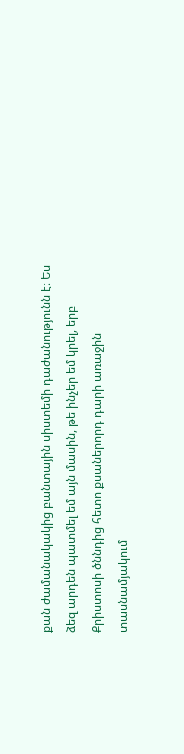քան ժամանակակից բանտային սիստեմի դաժանությունն է։ Ես ձեզ արդեն պատմել եմ այն մասին, թե ինչեր եմ կրել, երբ Քրիստոսի ծննդից հետո քսաներորդ դարի առաջին տասնամյակում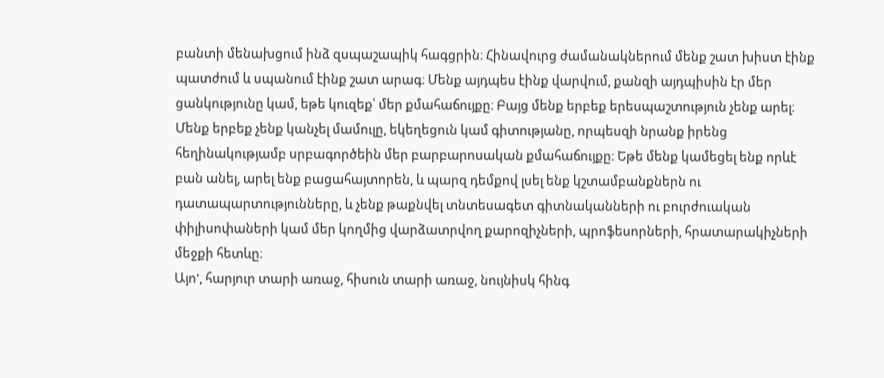բանտի մենախցում ինձ զսպաշապիկ հագցրին։ Հինավուրց ժամանակներում մենք շատ խիստ էինք պատժում և սպանում էինք շատ արագ։ Մենք այդպես էինք վարվում, քանզի այդպիսին էր մեր ցանկությունը կամ, եթե կուզեք՝ մեր քմահաճույքը։ Բայց մենք երբեք երեսպաշտություն չենք արել։ Մենք երբեք չենք կանչել մամուլը, եկեղեցուն կամ գիտությանը, որպեսզի նրանք իրենց հեղինակությամբ սրբագործեին մեր բարբարոսական քմահաճույքը։ Եթե մենք կամեցել ենք որևէ բան անել, արել ենք բացահայտորեն, և պարզ դեմքով լսել ենք կշտամբանքներն ու դատապարտությունները, և չենք թաքնվել տնտեսագետ գիտնականների ու բուրժուական փիլիսոփաների կամ մեր կողմից վարձատրվող քարոզիչների, պրոֆեսորների, հրատարակիչների մեջքի հետևը։
Այո', հարյուր տարի առաջ, հիսուն տարի առաջ, նույնիսկ հինգ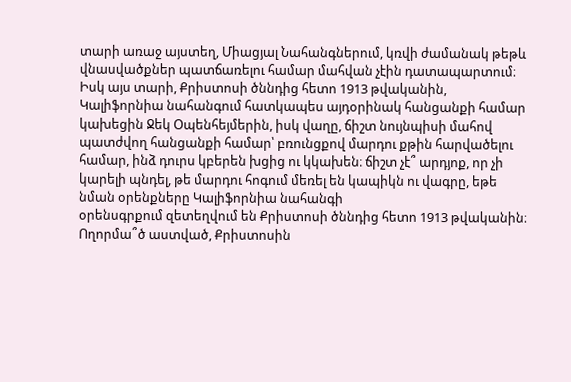տարի առաջ այստեղ, Միացյալ Նահանգներում, կռվի ժամանակ թեթև վնասվածքներ պատճառելու համար մահվան չէին դատապարտում։ Իսկ այս տարի, Քրիստոսի ծննդից հետո 1913 թվականին, Կալիֆորնիա նահանգում հատկապես այդօրինակ հանցանքի համար կախեցին Ջեկ Օպենհեյմերին, իսկ վաղը, ճիշտ նույնպիսի մահով պատժվող հանցանքի համար՝ բռունցքով մարդու քթին հարվածելու համար, ինձ դուրս կբերեն խցից ու կկախեն։ ճիշտ չէ՞ արդյոք, որ չի կարելի պնդել, թե մարդու հոգում մեռել են կապիկն ու վագրը, եթե նման օրենքները Կալիֆորնիա նահանգի
օրենսգրքում զետեղվում են Քրիստոսի ծննդից հետո 1913 թվականին։ Ողորմա՞ծ աստված, Քրիստոսին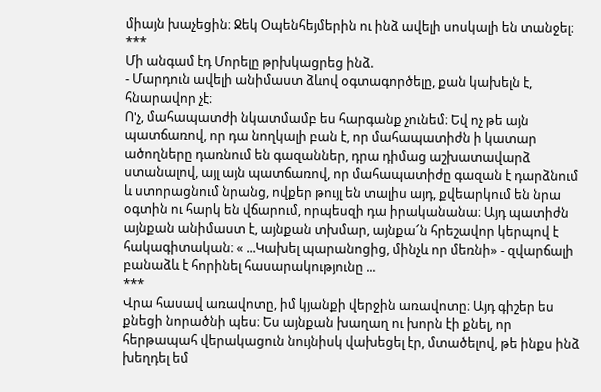միայն խաչեցին։ Ջեկ Օպենհեյմերին ու ինձ ավելի սոսկալի են տանջել։
***
Մի անգամ էդ Մորելը թրխկացրեց ինձ.
- Մարդուն ավելի անիմաստ ձևով օգտագործելը, քան կախելն է, հնարավոր չէ։
Ո'չ, մահապատժի նկատմամբ ես հարգանք չունեմ։ Եվ ոչ թե այն պատճառով, որ դա նողկալի բան է, որ մահապատիժն ի կատար ածողները դառնում են գազաններ, դրա դիմաց աշխատավարձ ստանալով, այլ այն պատճառով, որ մահապատիժը գազան է դարձնում և ստորացնում նրանց, ովքեր թույլ են տալիս այդ, քվեարկում են նրա օգտին ու հարկ են վճարում, որպեսզի դա իրականանա։ Այդ պատիժն այնքան անիմաստ է, այնքան տխմար, այնքա՜ն հրեշավոր կերպով է հակագիտական։ « ...Կախել պարանոցից, մինչև որ մեռնի» - զվարճալի բանաձև է հորինել հասարակությունը ...
***
Վրա հասավ առավոտը, իմ կյանքի վերջին առավոտը։ Այդ գիշեր ես քնեցի նորածնի պես։ Ես այնքան խաղաղ ու խորն էի քնել, որ հերթապահ վերակացուն նույնիսկ վախեցել էր, մտածելով, թե ինքս ինձ խեղդել եմ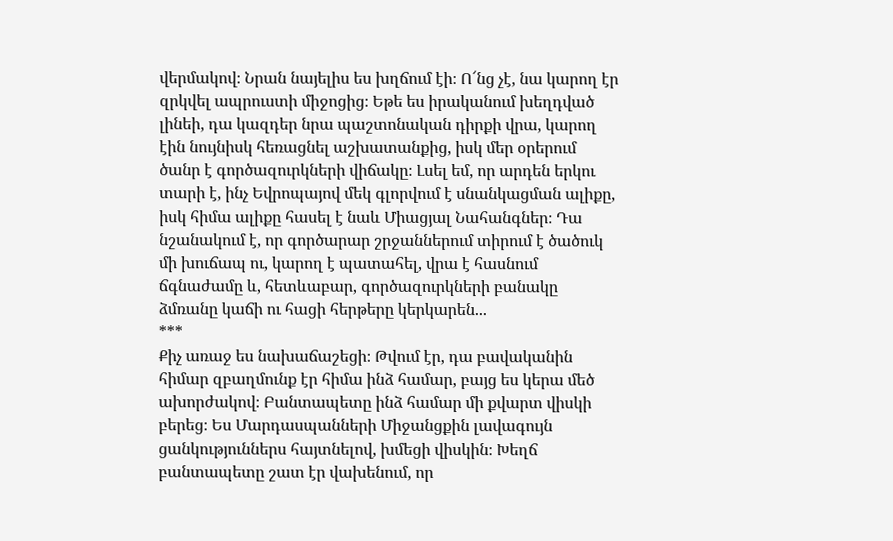վերմակով։ Նրան նայելիս ես խղճում էի։ Ո՜նց չէ, նա կարող էր զրկվել ապրուստի միջոցից։ Եթե ես իրականում խեղդված լինեի, դա կազդեր նրա պաշտոնական դիրքի վրա, կարող էին նույնիսկ հեռացնել աշխատանքից, իսկ մեր օրերում ծանր է գործազուրկների վիճակը։ Լսել եմ, որ արդեն երկու տարի է, ինչ Եվրոպայով մեկ գլորվում է սնանկացման ալիքը, իսկ հիմա ալիքը հասել է նաև Միացյալ Նահանգներ։ Դա նշանակում է, որ գործարար շրջաններում տիրում է ծածուկ մի խուճապ ու, կարող է պատահել, վրա է հասնում ճգնաժամը և, հետևաբար, գործազուրկների բանակը ձմռանը կաճի ու հացի հերթերը կերկարեն...
***
Քիչ առաջ ես նախաճաշեցի։ Թվում էր, դա բավականին հիմար զբաղմունք էր հիմա ինձ համար, բայց ես կերա մեծ ախորժակով։ Բանտապետը ինձ համար մի քվարտ վիսկի բերեց։ Ես Մարդասպանների Միջանցքին լավագույն ցանկություններս հայտնելով, խմեցի վիսկին։ Խեղճ բանտապետը շատ էր վախենում, որ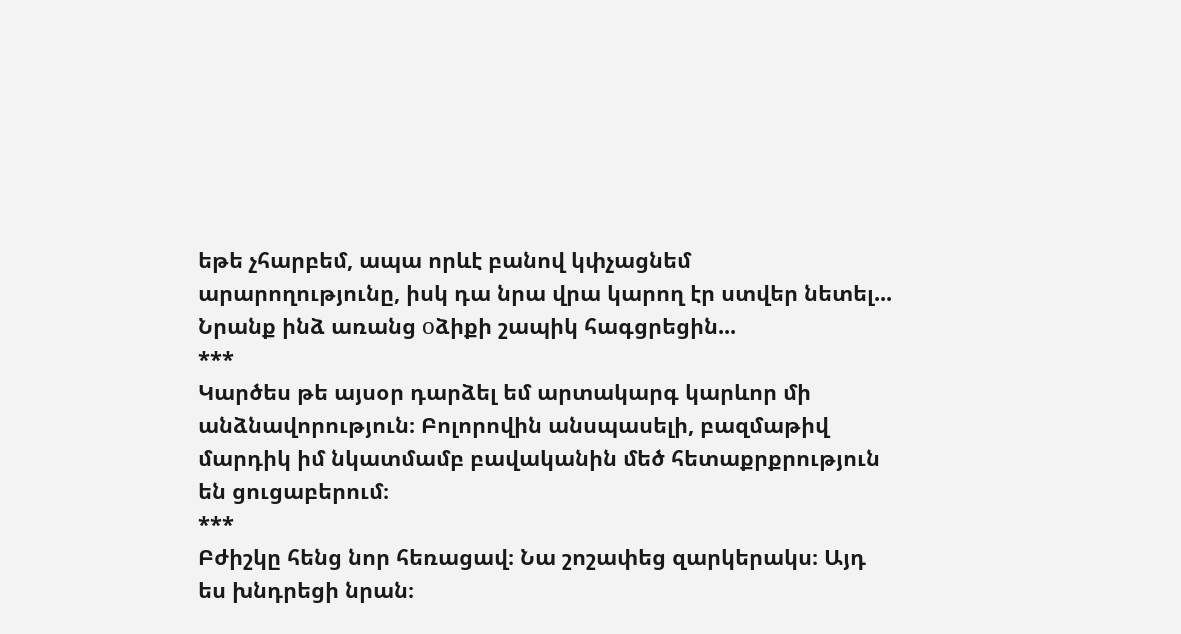եթե չհարբեմ, ապա որևէ բանով կփչացնեմ արարողությունը, իսկ դա նրա վրա կարող էր ստվեր նետել...
Նրանք ինձ առանց оձիքի շապիկ հագցրեցին...
***
Կարծես թե այսօր դարձել եմ արտակարգ կարևոր մի անձնավորություն։ Բոլորովին անսպասելի, բազմաթիվ մարդիկ իմ նկատմամբ բավականին մեծ հետաքրքրություն են ցուցաբերում։
***
Բժիշկը հենց նոր հեռացավ։ Նա շոշափեց զարկերակս։ Այդ ես խնդրեցի նրան։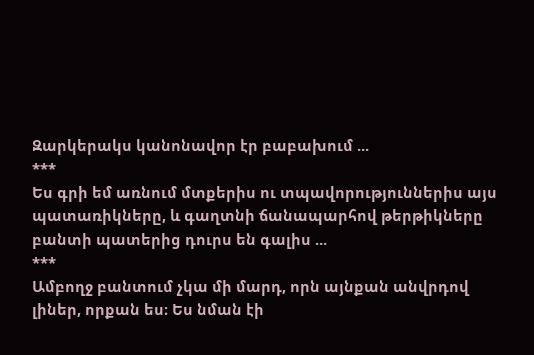Զարկերակս կանոնավոր էր բաբախում ...
***
Ես գրի եմ առնում մտքերիս ու տպավորություններիս այս պատառիկները, և գաղտնի ճանապարհով թերթիկները բանտի պատերից դուրս են գալիս ...
***
Ամբողջ բանտում չկա մի մարդ, որն այնքան անվրդով լիներ, որքան ես։ Ես նման էի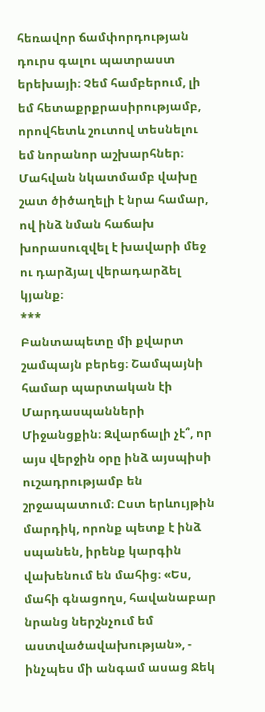հեռավոր ճամփորդության դուրս գալու պատրաստ երեխայի։ Չեմ համբերում, լի եմ հետաքրքրասիրությամբ, որովհետև շուտով տեսնելու եմ նորանոր աշխարհներ։ Մահվան նկատմամբ վախը շատ ծիծաղելի է նրա համար, ով ինձ նման հաճախ խորասուզվել է խավարի մեջ ու դարձյալ վերադարձել կյանք։
***
Բանտապետը մի քվարտ շամպայն բերեց։ Շամպայնի համար պարտական էի Մարդասպանների Միջանցքին։ Զվարճալի չէ՞, որ այս վերջին օրը ինձ այսպիսի ուշադրությամբ են շրջապատում։ Ըստ երևույթին մարդիկ, որոնք պետք է ինձ սպանեն, իրենք կարգին վախենում են մահից։ «Ես, մահի գնացողս, հավանաբար նրանց ներշնչում եմ աստվածավախության», - ինչպես մի անգամ ասաց Ջեկ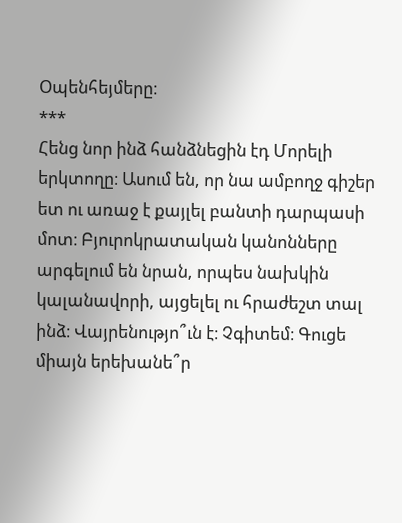Օպենհեյմերը։
***
Հենց նոր ինձ հանձնեցին էդ Մորելի երկտողը։ Ասում են, որ նա ամբողջ գիշեր ետ ու առաջ է քայլել բանտի դարպասի մոտ։ Բյուրոկրատական կանոնները արգելում են նրան, որպես նախկին կալանավորի, այցելել ու հրաժեշտ տալ ինձ։ Վայրենությո՞ւն է։ Չգիտեմ։ Գուցե միայն երեխանե՞ր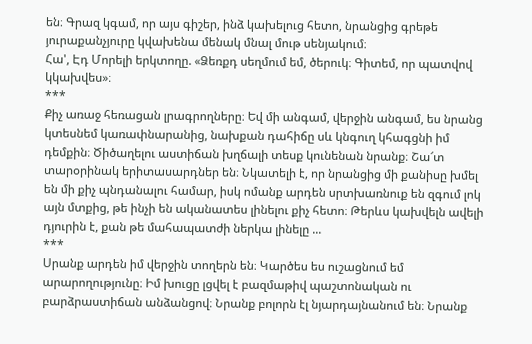են։ Գրազ կգամ, որ այս գիշեր, ինձ կախելուց հետո, նրանցից գրեթե յուրաքանչյուրը կվախենա մենակ մնալ մութ սենյակում։
Հա', Էդ Մորելի երկտողը. «Ձեռքդ սեղմում եմ, ծերուկ։ Գիտեմ, որ պատվով կկախվես»։
***
Քիչ առաջ հեռացան լրագրողները։ Եվ մի անգամ, վերջին անգամ, ես նրանց կտեսնեմ կառափնարանից, նախքան դահիճը սև կնգուղ կհագցնի իմ դեմքին։ Ծիծաղելու աստիճան խղճալի տեսք կունենան նրանք։ Շա՜տ տարօրինակ երիտասարդներ են։ Նկատելի է, որ նրանցից մի քանիսը խմել են մի քիչ պնդանալու համար, իսկ ոմանք արդեն սրտխառնուք են զգում լոկ այն մտքից, թե ինչի են ականատես լինելու քիչ հետո։ Թերևս կախվելն ավելի դյուրին է, քան թե մահապատժի ներկա լինելը ...
***
Սրանք արդեն իմ վերջին տողերն են։ Կարծես ես ուշացնում եմ արարողությունը։ Իմ խուցը լցվել է բազմաթիվ պաշտոնական ու բարձրաստիճան անձանցով։ Նրանք բոլորն էլ նյարդայնանում են։ Նրանք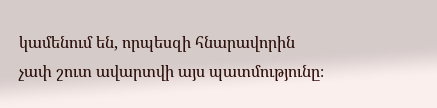կամենում են, որպեսզի հնարավորին չափ շուտ ավարտվի այս պատմությունը։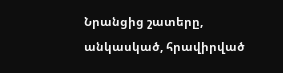Նրանցից շատերը, անկասկած, հրավիրված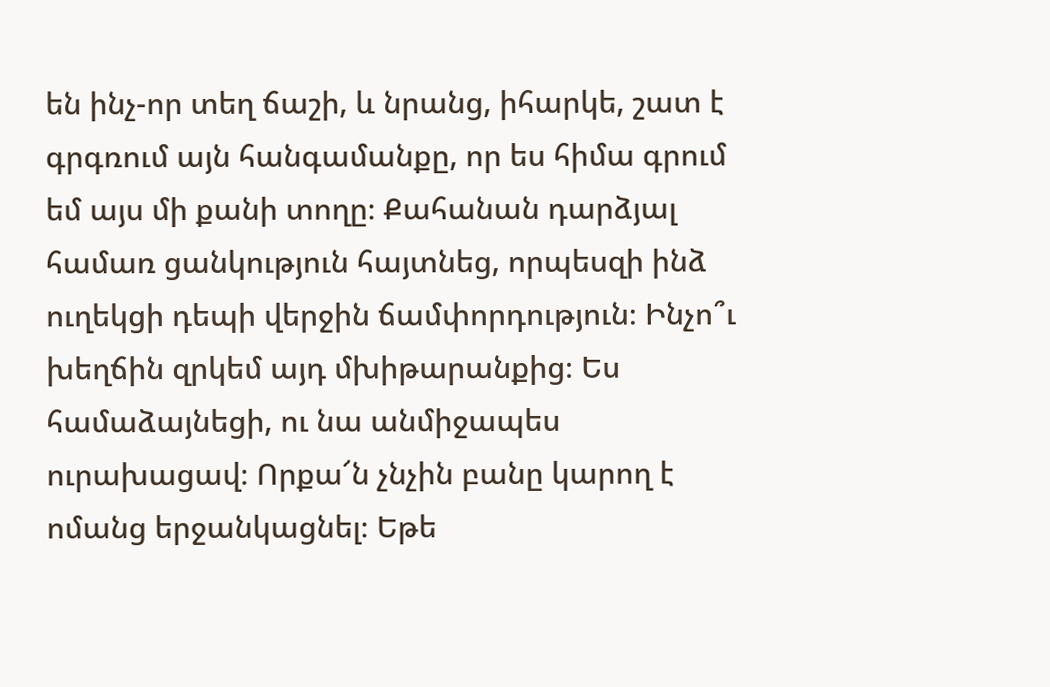են ինչ-որ տեղ ճաշի, և նրանց, իհարկե, շատ է գրգռում այն հանգամանքը, որ ես հիմա գրում եմ այս մի քանի տողը։ Քահանան դարձյալ համառ ցանկություն հայտնեց, որպեսզի ինձ ուղեկցի դեպի վերջին ճամփորդություն։ Ինչո՞ւ խեղճին զրկեմ այդ մխիթարանքից։ Ես համաձայնեցի, ու նա անմիջապես ուրախացավ։ Որքա՜ն չնչին բանը կարող է ոմանց երջանկացնել։ Եթե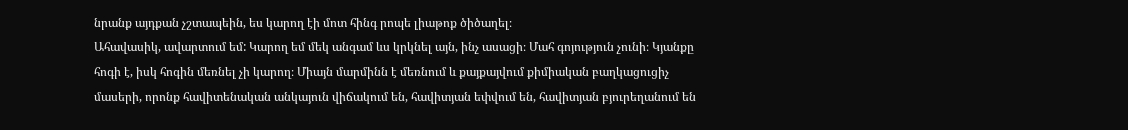նրանք այդքան չշտապեին, ես կարող էի մոտ հինգ րոպե լիաթոք ծիծաղել։
Ահավասիկ, ավարտում եմ: Կարող եմ մեկ անգամ ևս կրկնել այն, ինչ ասացի։ Մահ գոյություն չունի։ Կյանքը հոգի է, իսկ հոգին մեռնել չի կարող։ Միայն մարմինն է մեռնում և քայքայվում քիմիական բաղկացուցիչ մասերի, որոնք հավիտենական անկայուն վիճակում են, հավիտյան եփվում են, հավիտյան բյուրեղանում են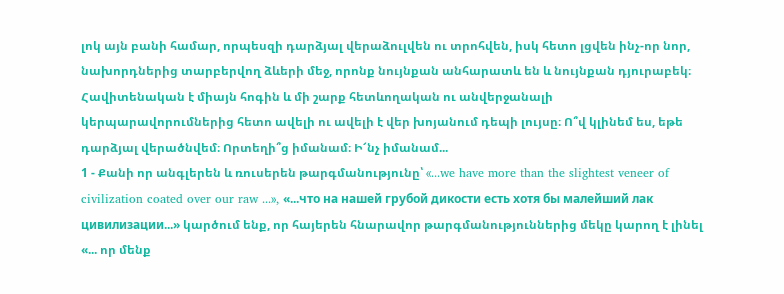լոկ այն բանի համար, որպեսզի դարձյալ վերաձուլվեն ու տրոհվեն, իսկ հետո լցվեն ինչ-որ նոր, նախորդներից տարբերվող ձևերի մեջ, որոնք նույնքան անհարատև են և նույնքան դյուրաբեկ։ Հավիտենական է միայն հոգին և մի շարք հետևողական ու անվերջանալի կերպարավորումներից հետո ավելի ու ավելի է վեր խոյանում դեպի լույսը։ Ո՞վ կլինեմ ես, եթե դարձյալ վերածնվեմ։ Որտեղի՞ց իմանամ։ Ի՜նչ իմանամ...
1 - Քանի որ անգլերեն և ռուսերեն թարգմանությունը՝ «...we have more than the slightest veneer of civilization coated over our raw ...», «...что на нашей грубой дикости есть хотя бы малейший лак цивилизации...» կարծում ենք, որ հայերեն հնարավոր թարգմանություններից մեկը կարող է լինել «... որ մենք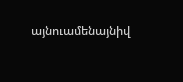այնուամենայնիվ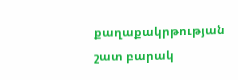քաղաքակրթության շատ բարակ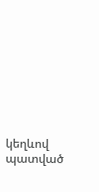կեղևով պատված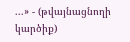...» - (թվայնացնողի կարծիք)